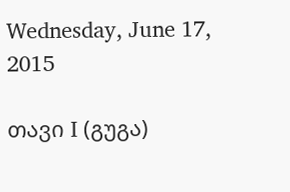Wednesday, June 17, 2015

თავი I (გუგა)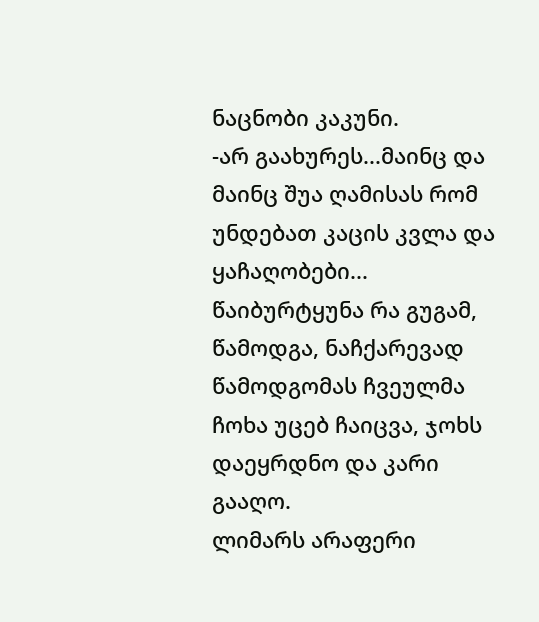ნაცნობი კაკუნი.
-არ გაახურეს...მაინც და მაინც შუა ღამისას რომ უნდებათ კაცის კვლა და ყაჩაღობები...
წაიბურტყუნა რა გუგამ, წამოდგა, ნაჩქარევად წამოდგომას ჩვეულმა ჩოხა უცებ ჩაიცვა, ჯოხს დაეყრდნო და კარი გააღო.
ლიმარს არაფერი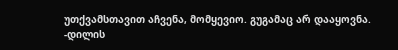უთქვამსთავით აჩვენა, მომყევიო. გუგამაც არ დააყოვნა.
-დილის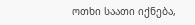ოთხი საათი იქნება,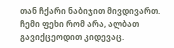თან ჩქარი ნაბიჯით მივდივართ. ჩემი ფეხი რომ არა, ალბათ გავიქცეოდით კიდევაც.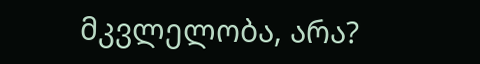მკვლელობა, არა?